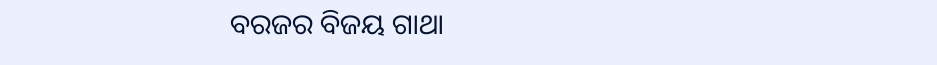ବରଜର ବିଜୟ ଗାଥା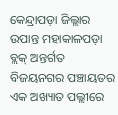କେନ୍ଦ୍ରାପଡ଼ା ଜିଲ୍ଲାର ଉପାନ୍ତ ମହାକାଳପଡ଼ା ବ୍ଲକ୍ ଅନ୍ତର୍ଗତ ବିଜୟନଗର ପଞ୍ଚାୟତର ଏକ ଅଖ୍ୟାତ ପଲ୍ଲୀରେ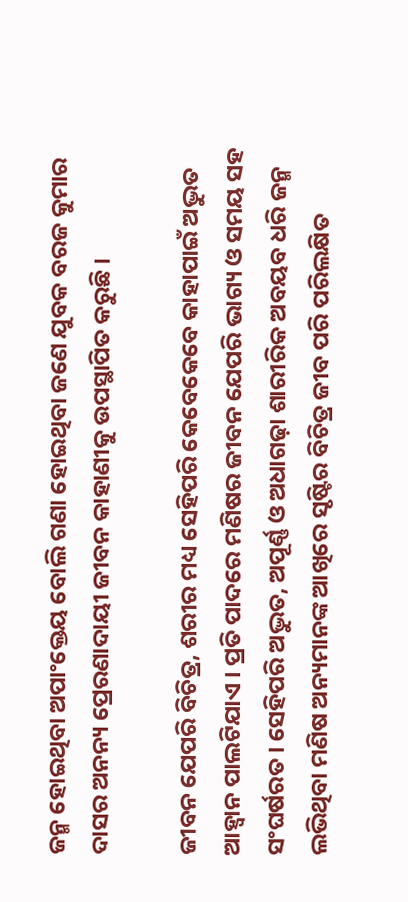ଜନ୍ମ ହୋଇଥିବା ଅପାଂକ୍ତେୟ ବୋଲି ଗଣା ହୋଇଥିବା ଜଣେ ଯୁବକ ବରଜ କୁମାର ଦାସର ଅନନ୍ୟ ପ୍ରେରଣାଦାୟୀ ଜୀବନ କାହାଣୀକୁ ଉପସ୍ଥାପିତ କରୁଛି ।

ଜୀବନ ଯେପରି ବିଚିତ୍ର, ଶରୀର ମଧ୍ୟ ସେହିପରି କେବେକେବେ କାହାପାଇଁ ଅଦ୍ଭୁତ ଆହ୍ୱାନ ପାଲଟିଯାଏ । ପ୍ରତି ପାଦରେ ମଣିଷର ଜୀବନ ଯେପରି ଭାଗ୍ୟ ଓ ସମୟ ସହ ସଂଘର୍ଷରତ । ସେହିପରି ଅଦ୍ଭୁତ, ଅପୂର୍ଣ୍ଣ ଓ ଅଧାଗଢ଼ା ଶାରୀରିକ ଅବୟବ ଧରି ଜନ୍ମ ଲଭିଥିବା ମଣିଷ ଅନ୍ୟମାନଙ୍କ ଆଖିରେ ସୃଷ୍ଟିର ବିଚିତ୍ର ଜୀବ ପରି ପରିଲକ୍ଷିତ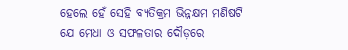ହେଲେ ହେଁ ସେହି ବ୍ୟତିକ୍ରମ ଭିନ୍ନକ୍ଷମ ମଣିଷଟି ଯେ ମେଧା ଓ ସଫଳତାର ଦୌଡ଼ରେ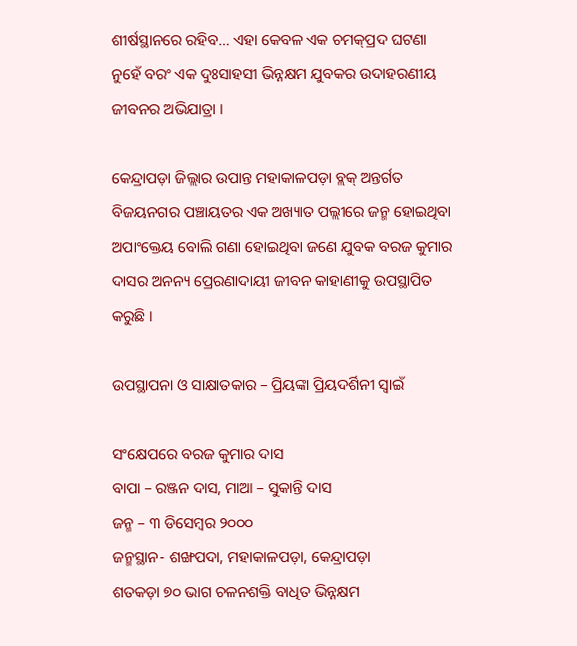ଶୀର୍ଷସ୍ଥାନରେ ରହିବ… ଏହା କେବଳ ଏକ ଚମକ୍‌ପ୍ରଦ ଘଟଣା ନୁହେଁ ବରଂ ଏକ ଦୁଃସାହସୀ ଭିନ୍ନକ୍ଷମ ଯୁବକର ଉଦାହରଣୀୟ ଜୀବନର ଅଭିଯାତ୍ରା ।

କେନ୍ଦ୍ରାପଡ଼ା ଜିଲ୍ଲାର ଉପାନ୍ତ ମହାକାଳପଡ଼ା ବ୍ଲକ୍ ଅନ୍ତର୍ଗତ ବିଜୟନଗର ପଞ୍ଚାୟତର ଏକ ଅଖ୍ୟାତ ପଲ୍ଲୀରେ ଜନ୍ମ ହୋଇଥିବା ଅପାଂକ୍ତେୟ ବୋଲି ଗଣା ହୋଇଥିବା ଜଣେ ଯୁବକ ବରଜ କୁମାର ଦାସର ଅନନ୍ୟ ପ୍ରେରଣାଦାୟୀ ଜୀବନ କାହାଣୀକୁ ଉପସ୍ଥାପିତ କରୁଛି ।

ଉପସ୍ଥାପନା ଓ ସାକ୍ଷାତକାର – ପ୍ରିୟଙ୍କା ପ୍ରିୟଦର୍ଶିନୀ ସ୍ୱାଇଁ

ସଂକ୍ଷେପରେ ବରଜ କୁମାର ଦାସ
ବାପା – ରଞ୍ଜନ ଦାସ, ମାଆ – ସୁକାନ୍ତି ଦାସ
ଜନ୍ମ – ୩ ଡିସେମ୍ୱର ୨୦୦୦
ଜନ୍ମସ୍ଥାନ- ଶଙ୍ଖପଦା, ମହାକାଳପଡ଼ା, କେନ୍ଦ୍ରାପଡ଼ା
ଶତକଡ଼ା ୭୦ ଭାଗ ଚଳନଶକ୍ତି ବାଧିତ ଭିନ୍ନକ୍ଷମ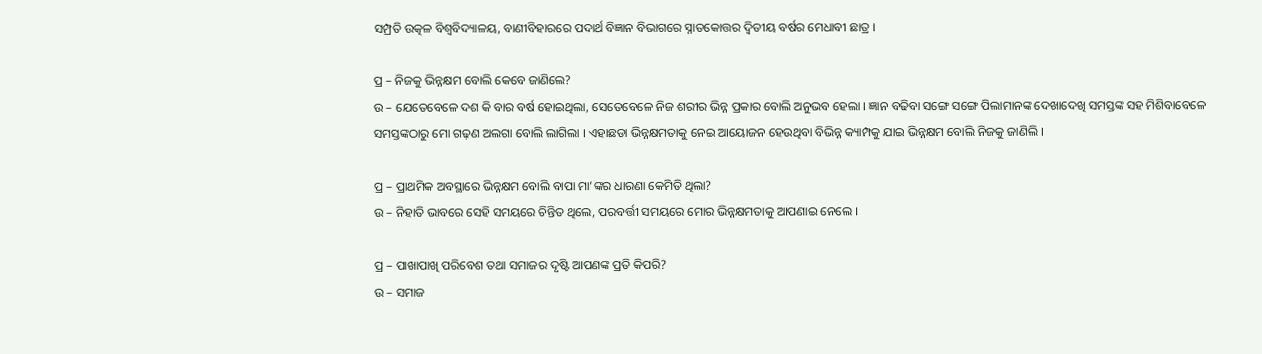ସମ୍ପ୍ରତି ଉତ୍କଳ ବିଶ୍ୱବିଦ୍ୟାଳୟ, ବାଣୀବିହାରରେ ପଦାର୍ଥ ବିଜ୍ଞାନ ବିଭାଗରେ ସ୍ନାତକୋତ୍ତର ଦ୍ୱିତୀୟ ବର୍ଷର ମେଧାବୀ ଛାତ୍ର ।

ପ୍ର – ନିଜକୁ ଭିନ୍ନକ୍ଷମ ବୋଲି କେବେ ଜାଣିଲେ?
ଉ – ଯେତେବେଳେ ଦଶ କି ବାର ବର୍ଷ ହୋଇଥିଲା, ସେତେବେଳେ ନିଜ ଶରୀର ଭିନ୍ନ ପ୍ରକାର ବୋଲି ଅନୁଭବ ହେଲା । ଜ୍ଞାନ ବଢିବା ସଙ୍ଗେ ସଙ୍ଗେ ପିଲାମାନଙ୍କ ଦେଖାଦେଖି ସମସ୍ତଙ୍କ ସହ ମିଶିବାବେଳେ ସମସ୍ତଙ୍କଠାରୁ ମୋ ଗଢ଼ଣ ଅଲଗା ବୋଲି ଲାଗିଲା । ଏହାଛଡା ଭିନ୍ନକ୍ଷମତାକୁ ନେଇ ଆୟୋଜନ ହେଉଥିବା ବିଭିନ୍ନ କ୍ୟାମ୍ପକୁ ଯାଇ ଭିନ୍ନକ୍ଷମ ବୋଲି ନିଜକୁ ଜାଣିଲି ।

ପ୍ର – ପ୍ରାଥମିକ ଅବସ୍ଥାରେ ଭିନ୍ନକ୍ଷମ ବୋଲି ବାପା ମା’ଙ୍କର ଧାରଣା କେମିତି ଥିଲା?
ଉ – ନିହାତି ଭାବରେ ସେହି ସମୟରେ ଚିନ୍ତିତ ଥିଲେ, ପରବର୍ତ୍ତୀ ସମୟରେ ମୋର ଭିନ୍ନକ୍ଷମତାକୁ ଆପଣାଇ ନେଲେ ।

ପ୍ର – ପାଖାପାଖି ପରିବେଶ ତଥା ସମାଜର ଦୃଷ୍ଟି ଆପଣଙ୍କ ପ୍ରତି କିପରି?
ଉ – ସମାଜ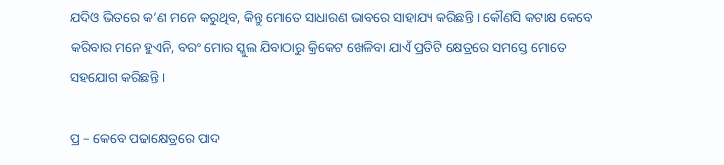ଯଦିଓ ଭିତରେ କ’ଣ ମନେ କରୁଥିବ, କିନ୍ତୁ ମୋତେ ସାଧାରଣ ଭାବରେ ସାହାଯ୍ୟ କରିଛନ୍ତି । କୌଣସି କଟାକ୍ଷ କେବେ କରିବାର ମନେ ହୁଏନି, ବରଂ ମୋର ସ୍କୁଲ ଯିବାଠାରୁ କ୍ରିକେଟ ଖେଳିବା ଯାଏଁ ପ୍ରତିଟି କ୍ଷେତ୍ରରେ ସମସ୍ତେ ମୋତେ ସହଯୋଗ କରିଛନ୍ତି ।

ପ୍ର – କେବେ ପଢାକ୍ଷେତ୍ରରେ ପାଦ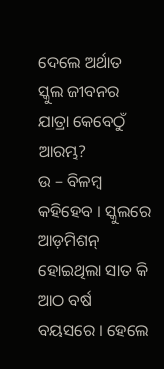ଦେଲେ ଅର୍ଥାତ ସ୍କୁଲ ଜୀବନର ଯାତ୍ରା କେବେଠୁଁ ଆରମ୍ଭ?
ଉ – ବିଳମ୍ୱ କହିହେବ । ସ୍କୁଲରେ ଆଡ଼ମିଶନ୍ ହୋଇଥିଲା ସାତ କି ଆଠ ବର୍ଷ ବୟସରେ । ହେଲେ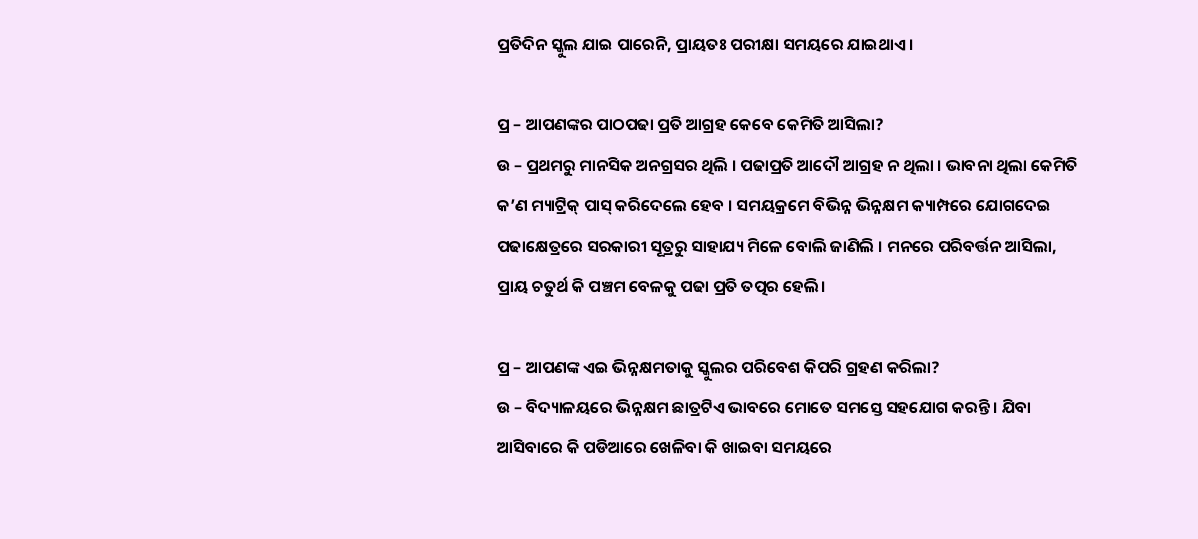ପ୍ରତିଦିନ ସ୍କୁଲ ଯାଇ ପାରେନି, ପ୍ରାୟତଃ ପରୀକ୍ଷା ସମୟରେ ଯାଇଥାଏ ।

ପ୍ର – ଆପଣଙ୍କର ପାଠପଢା ପ୍ରତି ଆଗ୍ରହ କେବେ କେମିତି ଆସିଲା?
ଉ – ପ୍ରଥମରୁ ମାନସିକ ଅନଗ୍ରସର ଥିଲି । ପଢାପ୍ରତି ଆଦୌ ଆଗ୍ରହ ନ ଥିଲା । ଭାବନା ଥିଲା କେମିତି କ’ଣ ମ୍ୟାଟ୍ରିକ୍ ପାସ୍ କରିଦେଲେ ହେବ । ସମୟକ୍ରମେ ବିଭିନ୍ନ ଭିନ୍ନକ୍ଷମ କ୍ୟାମ୍ପରେ ଯୋଗଦେଇ ପଢାକ୍ଷେତ୍ରରେ ସରକାରୀ ସୂତ୍ରରୁ ସାହାଯ୍ୟ ମିଳେ ବୋଲି ଜାଣିଲି । ମନରେ ପରିବର୍ତ୍ତନ ଆସିଲା, ପ୍ରାୟ ଚତୁର୍ଥ କି ପଞ୍ଚମ ବେଳକୁ ପଢା ପ୍ରତି ତତ୍ପର ହେଲି।

ପ୍ର – ଆପଣଙ୍କ ଏଇ ଭିନ୍ନକ୍ଷମତାକୁ ସ୍କୁଲର ପରିବେଶ କିପରି ଗ୍ରହଣ କରିଲା?
ଉ – ବିଦ୍ୟାଳୟରେ ଭିନ୍ନକ୍ଷମ ଛାତ୍ରଟିଏ ଭାବରେ ମୋତେ ସମସ୍ତେ ସହଯୋଗ କରନ୍ତି । ଯିବା ଆସିବାରେ କି ପଡିଆରେ ଖେଳିବା କି ଖାଇବା ସମୟରେ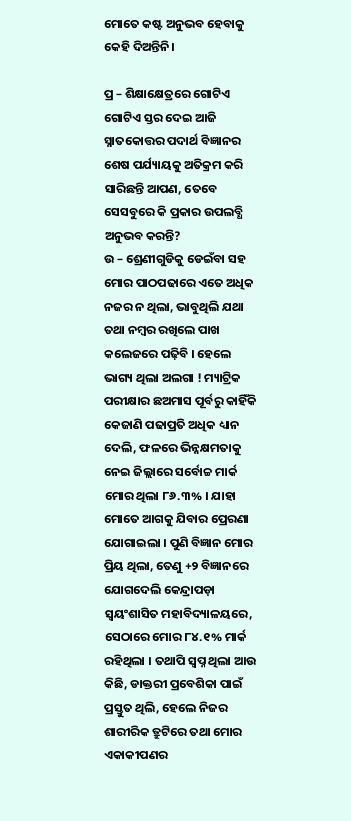ମୋତେ କଷ୍ଟ ଅନୁଭବ ହେବାକୁ କେହି ଦିଅନ୍ତିନି।

ପ୍ର – ଶିକ୍ଷାକ୍ଷେତ୍ରରେ ଗୋଟିଏ ଗୋଟିଏ ସ୍ତର ଦେଇ ଆଜି ସ୍ନାତକୋତ୍ତର ପଦାର୍ଥ ବିଜ୍ଞାନର ଶେଷ ପର୍ଯ୍ୟାୟକୁ ଅତିକ୍ରମ କରି ସାରିଛନ୍ତି ଆପଣ, ତେବେ ସେସବୁରେ କି ପ୍ରକାର ଉପଲବ୍ଧି ଅନୁଭବ କରନ୍ତି?
ଉ – ଶ୍ରେଣୀଗୁଡିକୁ ଡେଇଁବା ସହ ମୋର ପାଠପଢାରେ ଏତେ ଅଧିକ ନଜର ନ ଥିଲା, ଭାବୁଥିଲି ଯଥା ତଥା ନମ୍ୱର ରଖିଲେ ପାଖ କଲେଜରେ ପଢ଼ିବି । ହେଲେ ଭାଗ୍ୟ ଥିଲା ଅଲଗା ! ମ୍ୟାଟ୍ରିକ ପରୀକ୍ଷାର ଛଅମାସ ପୂର୍ବରୁ କାହିଁକି କେଜାଣି ପଢାପ୍ରତି ଅଧିକ ଧ୍ୟାନ ଦେଲି, ଫଳରେ ଭିନ୍ନକ୍ଷମତାକୁ ନେଇ ଜିଲ୍ଲାରେ ସର୍ବୋଚ୍ଚ ମାର୍କ ମୋର ଥିଲା ୮୬.୩% । ଯାହା ମୋତେ ଆଗକୁ ଯିବାର ପ୍ରେରଣା ଯୋଗାଇଲା । ପୁଣି ବିଜ୍ଞାନ ମୋର ପ୍ରିୟ ଥିଲା, ତେଣୁ +୨ ବିଜ୍ଞାନରେ ଯୋଗଦେଲି କେନ୍ଦ୍ରାପଡ଼ା ସ୍ୱୟଂଶାସିତ ମହାବିଦ୍ୟାଳୟରେ, ସେଠାରେ ମୋର ୮୪.୧% ମାର୍କ ରହିଥିଲା । ତଥାପି ସ୍ୱପ୍ନ ଥିଲା ଆଉ କିଛି, ଡାକ୍ତରୀ ପ୍ରବେଶିକା ପାଇଁ ପ୍ରସ୍ତୁତ ଥିଲି, ହେଲେ ନିଜର ଶାରୀରିକ ତ୍ରୁଟିରେ ତଥା ମୋର ଏକାକୀପଣର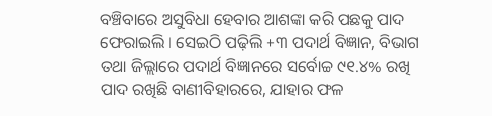ବଞ୍ଚିବାରେ ଅସୁବିଧା ହେବାର ଆଶଙ୍କା କରି ପଛକୁ ପାଦ ଫେରାଇଲି । ସେଇଠି ପଢ଼ିଲି +୩ ପଦାର୍ଥ ବିଜ୍ଞାନ, ବିଭାଗ ତଥା ଜିଲ୍ଲାରେ ପଦାର୍ଥ ବିଜ୍ଞାନରେ ସର୍ବୋଚ୍ଚ ୯୧.୪% ରଖି ପାଦ ରଖିଛି ବାଣୀବିହାରରେ, ଯାହାର ଫଳ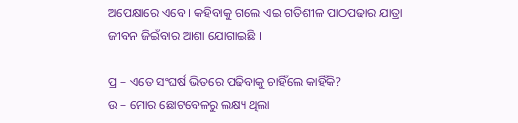ଅପେକ୍ଷାରେ ଏବେ । କହିବାକୁ ଗଲେ ଏଇ ଗତିଶୀଳ ପାଠପଢାର ଯାତ୍ରା ଜୀବନ ଜିଇଁବାର ଆଶା ଯୋଗାଇଛି ।

ପ୍ର – ଏତେ ସଂଘର୍ଷ ଭିତରେ ପଢିବାକୁ ଚାହିଁଲେ କାହିଁକି?
ଉ – ମୋର ଛୋଟବେଳରୁ ଲକ୍ଷ୍ୟ ଥିଲା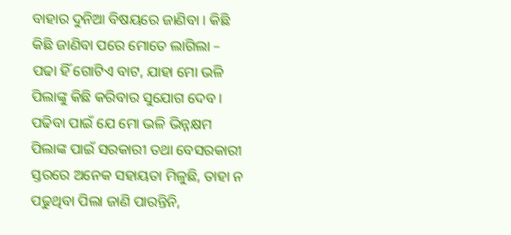ବାହାର ଦୁନିଆ ବିଷୟରେ ଜାଣିବା । କିଛି କିଛି ଜାଣିବା ପରେ ମୋତେ ଲାଗିଲା – ପଢା ହିଁ ଗୋଟିଏ ବାଟ, ଯାହା ମୋ ଭଳି ପିଲାଙ୍କୁ କିଛି କରିବାର ସୁଯୋଗ ଦେବ । ପଢିବା ପାଇଁ ଯେ ମୋ ଭଳି ଭିନ୍ନକ୍ଷମ ପିଲାଙ୍କ ପାଇଁ ସରକାରୀ ତଥା ବେସରକାରୀ ସ୍ତରରେ ଅନେକ ସହାୟତା ମିଳୁଛି, ତାହା ନ ପଢୁଥିବା ପିଲା ଜାଣି ପାରନ୍ତିନି,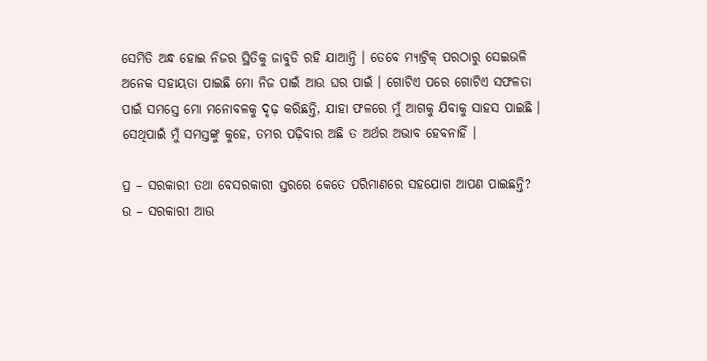ସେମିତି ଅନ୍ଧ ହୋଇ ନିଜର ସ୍ଥିତିକୁ ଜାବୁଡି ରହି ଯାଆନ୍ତି । ତେବେ ମ୍ୟାଟ୍ରିକ୍ ପରଠାରୁ ସେଇଭଳି ଅନେକ ସହାୟତା ପାଇଛି ମୋ ନିଜ ପାଇଁ ଆଉ ଘର ପାଇଁ । ଗୋଟିଏ ପରେ ଗୋଟିଏ ସଫଳତା ପାଇଁ ସମସ୍ତେ ମୋ ମନୋବଳକୁ ଦୃଢ଼ କରିଛନ୍ତି, ଯାହା ଫଳରେ ମୁଁ ଆଗକୁ ଯିବାକୁ ସାହସ ପାଇଛି । ସେଥିପାଇଁ ମୁଁ ସମସ୍ତଙ୍କୁ କୁହେ, ତମର ପଢ଼ିବାର ଅଛି ତ ଅର୍ଥର ଅଭାବ ହେବନାହିଁ ।

ପ୍ର – ସରକାରୀ ତଥା ବେସରକାରୀ ସ୍ତରରେ କେତେ ପରିମାଣରେ ସହଯୋଗ ଆପଣ ପାଇଛନ୍ତି?
ଉ – ସରକାରୀ ଆଉ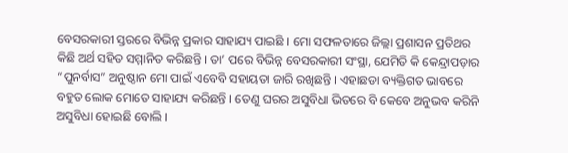ବେସରକାରୀ ସ୍ତରରେ ବିଭିନ୍ନ ପ୍ରକାର ସାହାଯ୍ୟ ପାଇଛି । ମୋ ସଫଳତାରେ ଜିଲ୍ଲା ପ୍ରଶାସନ ପ୍ରତିଥର କିଛି ଅର୍ଥ ସହିତ ସମ୍ମାନିତ କରିଛନ୍ତି । ତା’ ପରେ ବିଭିନ୍ନ ବେସରକାରୀ ସଂସ୍ଥା, ଯେମିତି କି କେନ୍ଦ୍ରାପଡ଼ାର “ପୁନର୍ବାସ” ଅନୁଷ୍ଠାନ ମୋ ପାଇଁ ଏବେବି ସହାୟତା ଜାରି ରଖିଛନ୍ତି । ଏହାଛଡା ବ୍ୟକ୍ତିଗତ ଭାବରେ ବହୁତ ଲୋକ ମୋତେ ସାହାଯ୍ୟ କରିଛନ୍ତି । ତେଣୁ ଘରର ଅସୁବିଧା ଭିତରେ ବି କେବେ ଅନୁଭବ କରିନି ଅସୁବିଧା ହୋଇଛି ବୋଲି ।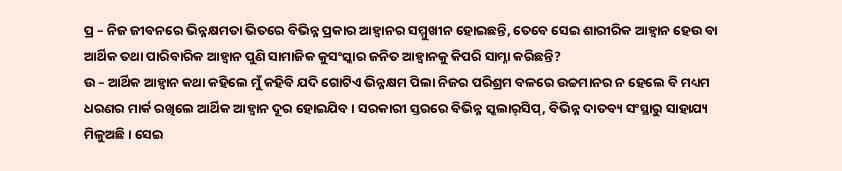ପ୍ର – ନିଜ ଜୀବନରେ ଭିନ୍ନକ୍ଷମତା ଭିତରେ ବିଭିନ୍ନ ପ୍ରକାର ଆହ୍ୱାନର ସମ୍ମୁଖୀନ ହୋଇଛନ୍ତି, ତେବେ ସେଇ ଶାରୀରିକ ଆହ୍ୱାନ ହେଉ ବା ଆର୍ଥିକ ତଥା ପାରିବାରିକ ଆହ୍ୱାନ ପୁଣି ସାମାଜିକ କୁସଂସ୍କାର ଜନିତ ଆହ୍ୱାନକୁ କିପରି ସାମ୍ନା କରିଛନ୍ତି?
ଉ – ଆର୍ଥିକ ଆହ୍ୱାନ କଥା କହିଲେ ମୁଁ କହିବି ଯଦି ଗୋଟିଏ ଭିନ୍ନକ୍ଷମ ପିଲା ନିଜର ପରିଶ୍ରମ ବଳରେ ଉଚ୍ଚମାନର ନ ହେଲେ ବି ମଧ୍ୟମ ଧରଣର ମାର୍କ ରଖିଲେ ଆର୍ଥିକ ଆହ୍ୱାନ ଦୂର ହୋଇଯିବ । ସରକାରୀ ସ୍ତରରେ ବିଭିନ୍ନ ସ୍କଲାର୍‌ସିପ୍, ବିଭିନ୍ନ ଦାତବ୍ୟ ସଂସ୍ଥାରୁ ସାହାଯ୍ୟ ମିଳୁଅଛି । ସେଇ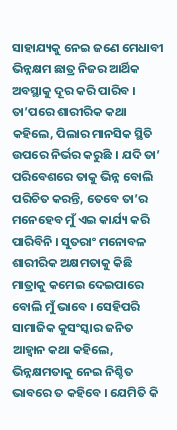ସାହାଯ୍ୟକୁ ନେଇ ଜଣେ ମେଧାବୀ ଭିନ୍ନକ୍ଷମ ଛାତ୍ର ନିଜର ଆର୍ଥିକ ଅବସ୍ଥାକୁ ଦୂର କରି ପାରିବ । ତା’ପରେ ଶାରୀରିକ କଥା କହିଲେ, ପିଲାର ମାନସିକ ସ୍ଥିତି ଉପରେ ନିର୍ଭର କରୁଛି । ଯଦି ତା’ ପରିବେଶରେ ତାକୁ ଭିନ୍ନ ବୋଲି ପରିଚିତ କରନ୍ତି, ତେବେ ତା’ର ମନେହେବ ମୁଁ ଏଇ କାର୍ଯ୍ୟ କରି ପାରିବିନି । ସୁତରାଂ ମନୋବଳ ଶାରୀରିକ ଅକ୍ଷମତାକୁ କିଛି ମାତ୍ରାକୁ କମେଇ ଦେଇପାରେ ବୋଲି ମୁଁ ଭାବେ । ସେହିପରି ସାମାଜିକ କୁସଂସ୍କାର ଜନିତ ଆହ୍ୱାନ କଥା କହିଲେ, ଭିନ୍ନକ୍ଷମତାକୁ ନେଇ ନିଶ୍ଚିତ ଭାବରେ ତ କହିବେ । ଯେମିତି କି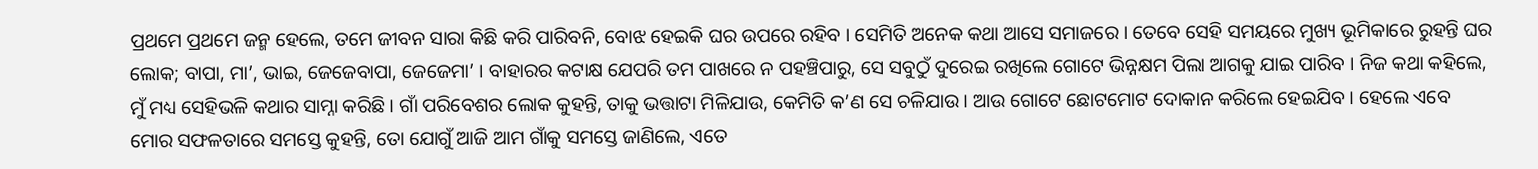ପ୍ରଥମେ ପ୍ରଥମେ ଜନ୍ମ ହେଲେ, ତମେ ଜୀବନ ସାରା କିଛି କରି ପାରିବନି, ବୋଝ ହେଇକି ଘର ଉପରେ ରହିବ । ସେମିତି ଅନେକ କଥା ଆସେ ସମାଜରେ । ତେବେ ସେହି ସମୟରେ ମୁଖ୍ୟ ଭୂମିକାରେ ରୁହନ୍ତି ଘର ଲୋକ; ବାପା, ମା’, ଭାଇ, ଜେଜେବାପା, ଜେଜେମା’ । ବାହାରର କଟାକ୍ଷ ଯେପରି ତମ ପାଖରେ ନ ପହଞ୍ଚିପାରୁ, ସେ ସବୁଠୁଁ ଦୁରେଇ ରଖିଲେ ଗୋଟେ ଭିନ୍ନକ୍ଷମ ପିଲା ଆଗକୁ ଯାଇ ପାରିବ । ନିଜ କଥା କହିଲେ, ମୁଁ ମଧ୍ୟ ସେହିଭଳି କଥାର ସାମ୍ନା କରିଛି । ଗାଁ ପରିବେଶର ଲୋକ କୁହନ୍ତି, ତାକୁ ଭତ୍ତାଟା ମିଳିଯାଉ, କେମିତି କ’ଣ ସେ ଚଳିଯାଉ । ଆଉ ଗୋଟେ ଛୋଟମୋଟ ଦୋକାନ କରିଲେ ହେଇଯିବ । ହେଲେ ଏବେ ମୋର ସଫଳତାରେ ସମସ୍ତେ କୁହନ୍ତି, ତୋ ଯୋଗୁଁ ଆଜି ଆମ ଗାଁକୁ ସମସ୍ତେ ଜାଣିଲେ, ଏତେ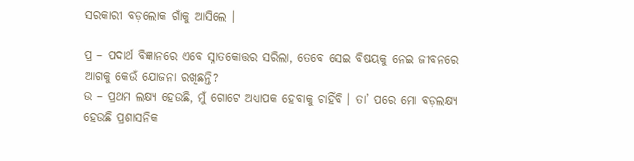ସରକାରୀ ବଡ଼ଲୋକ ଗାଁକୁ ଆସିଲେ ।

ପ୍ର – ପଦାର୍ଥ ବିଜ୍ଞାନରେ ଏବେ ସ୍ନାତକୋତ୍ତର ସରିଲା, ତେବେ ସେଇ ବିଷୟକୁ ନେଇ ଜୀବନରେ ଆଗକୁ କେଉଁ ଯୋଜନା ରଖିଛନ୍ତି?
ଉ – ପ୍ରଥମ ଲକ୍ଷ୍ୟ ହେଉଛି, ମୁଁ ଗୋଟେ ଅଧ୍ୟାପକ ହେବାକୁ ଚାହିଁବି । ତା’ ପରେ ମୋ ବଡ଼ଲକ୍ଷ୍ୟ ହେଉଛି ପ୍ରଶାସନିକ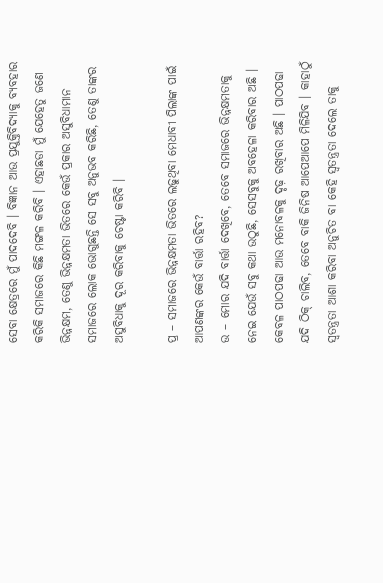ସେବା କ୍ଷେତ୍ରରେ ମୁଁ ପାଦଦେବି । ବିଜ୍ଞାନ ଆଉ ପ୍ରଯୁକ୍ତିବିଦ୍ୟାକୁ ବ୍ୟବହାର କରିକି ସମାଜରେ କିଛି ମଙ୍ଗଳ କରିବି । ଏହାଛଡା ମୁଁ ଯେହେତୁ ଜଣେ ଭିନ୍ନକ୍ଷମ, ତେଣୁ ଭିନ୍ନକ୍ଷମତା ଭିତରେ କେଉଁ ପ୍ରକାର ଅସୁବିଧାମାନ ସମାଜରେ ଲୋକ ଭୋଗୁଛନ୍ତି ସେ ସବୁ ଅନୁଭବ କରିଛି, ତେଣୁ ତାଙ୍କର ଅସୁବିଧାକୁ ଦୂର କରିବାକୁ ଚେଷ୍ଟା କରିବି ।

ପ୍ର – ସମାଜରେ ଭିନ୍ନକ୍ଷମତା ଭିତରେ ଲଢୁଥିବା ମେଧାବୀ ପିଲାଙ୍କ ପାଇଁ ଆପଣଙ୍କର କେଉଁ ବାର୍ତ୍ତା ରହିବ?
ଉ – ମୋର ଯଦି ବାର୍ତ୍ତା ଦେଖିବେ, ତେବେ ସମାଜରେ ଭିନ୍ନକ୍ଷମତାକୁ ନେଇ ଯେଉଁ ସବୁ କଥା ଉଠୁଛି, ସେସବୁକୁ ଅବହେଳା କରିବାର ଅଛି । କେବଳ ପାଠପଢା ଆଉ ମନୋବଳକୁ ଦୃଢ଼ ରଖିବାର ଅଛି । ପାଠପଢା ଯଦି ଠିକ୍‌ ଚାଲିବ, ତେବେ ବାକି ଜିନିଷ ଆପେଆପେ ମିଳିଯିବ । କାହାଠୁଁ ସ୍ୱତନ୍ତ୍ରତା ଆଶା କରିବା ଅନୁଚିତ ବା କେହି ସ୍ୱତନ୍ତ୍ରତା ଦେଲେ ତାକୁ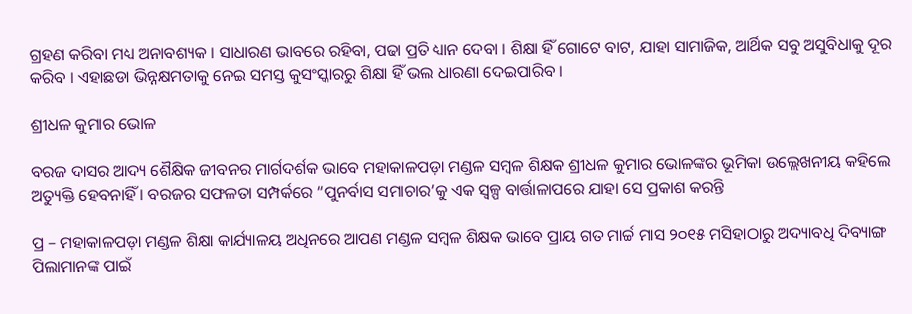ଗ୍ରହଣ କରିବା ମଧ୍ୟ ଅନାବଶ୍ୟକ । ସାଧାରଣ ଭାବରେ ରହିବା, ପଢା ପ୍ରତି ଧ୍ୟାନ ଦେବା । ଶିକ୍ଷା ହିଁ ଗୋଟେ ବାଟ, ଯାହା ସାମାଜିକ, ଆର୍ଥିକ ସବୁ ଅସୁବିଧାକୁ ଦୂର କରିବ । ଏହାଛଡା ଭିନ୍ନକ୍ଷମତାକୁ ନେଇ ସମସ୍ତ କୁସଂସ୍କାରରୁ ଶିକ୍ଷା ହିଁ ଭଲ ଧାରଣା ଦେଇପାରିବ ।

ଶ୍ରୀଧଳ କୁମାର ଭୋଳ

ବରଜ ଦାସର ଆଦ୍ୟ ଶୈକ୍ଷିକ ଜୀବନର ମାର୍ଗଦର୍ଶକ ଭାବେ ମହାକାଳପଡ଼ା ମଣ୍ଡଳ ସମ୍ବଳ ଶିକ୍ଷକ ଶ୍ରୀଧଳ କୁମାର ଭୋଳଙ୍କର ଭୂମିକା ଉଲ୍ଲେଖନୀୟ କହିଲେ ଅତ୍ୟୁକ୍ତି ହେବନାହିଁ । ବରଜର ସଫଳତା ସମ୍ପର୍କରେ “ପୁନର୍ବାସ ସମାଚାର’କୁ ଏକ ସ୍ୱଳ୍ପ ବାର୍ତ୍ତାଳାପରେ ଯାହା ସେ ପ୍ରକାଶ କରନ୍ତି

ପ୍ର – ମହାକାଳପଡ଼ା ମଣ୍ଡଳ ଶିକ୍ଷା କାର୍ଯ୍ୟାଳୟ ଅଧିନରେ ଆପଣ ମଣ୍ଡଳ ସମ୍ବଳ ଶିକ୍ଷକ ଭାବେ ପ୍ରାୟ ଗତ ମାର୍ଚ୍ଚ ମାସ ୨୦୧୫ ମସିହାଠାରୁ ଅଦ୍ୟାବଧି ଦିବ୍ୟାଙ୍ଗ ପିଲାମାନଙ୍କ ପାଇଁ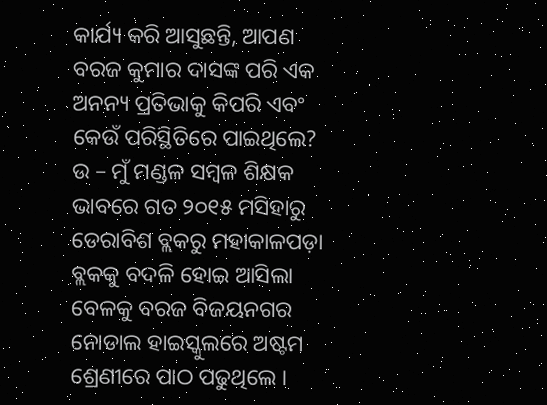କାର୍ଯ୍ୟ କରି ଆସୁଛନ୍ତି, ଆପଣ ବରଜ କୁମାର ଦାସଙ୍କ ପରି ଏକ ଅନନ୍ୟ ପ୍ରତିଭାକୁ କିପରି ଏବଂ କେଉଁ ପରିସ୍ଥିତିରେ ପାଇଥିଲେ?
ଉ – ମୁଁ ମଣ୍ଡଳ ସମ୍ବଳ ଶିକ୍ଷକ ଭାବରେ ଗତ ୨୦୧୫ ମସିହାରୁ ଡେରାବିଶ ବ୍ଲକରୁ ମହାକାଳପଡ଼ା ବ୍ଲକକୁ ବଦଳି ହୋଇ ଆସିଲା ବେଳକୁ ବରଜ ବିଜୟନଗର ନୋଡାଲ ହାଇସ୍କୁଲରେ ଅଷ୍ଟମ ଶ୍ରେଣୀରେ ପାଠ ପଢୁଥିଲେ ।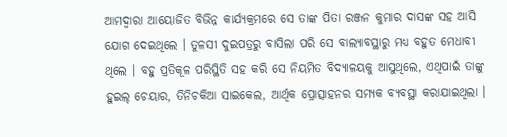ଆମଦ୍ୱାରା ଆୟୋଜିତ ବିଭିନ୍ନ କାର୍ଯ୍ୟକ୍ରମରେ ସେ ତାଙ୍କ ପିତା ରଞ୍ଜନ କୁମାର ଦାସଙ୍କ ସହ ଆସି ଯୋଗ ଦେଇଥିଲେ । ତୁଳସୀ ଦୁଇପତ୍ରରୁ ବାସିଲା ପରି ସେ ବାଲ୍ୟାବସ୍ଥାରୁ ମଧ୍ୟ ବହୁତ ମେଧାବୀ ଥିଲେ । ବହୁ ପ୍ରତିକୂଳ ପରିସ୍ଥିତି ସହ କରି ସେ ନିୟମିତ ବିଦ୍ୟାଳୟକୁ ଆସୁଥିଲେ, ଏଥିପାଇଁ ତାଙ୍କୁ ହୁଇଲ୍ ଚେୟାର, ତିନିଚକିଆ ସାଇକେଲ, ଆର୍ଥିକ ପ୍ରୋତ୍ସାହନର ସମ୍ୟକ ବ୍ୟବସ୍ଥା କରାଯାଇଥିଲା ।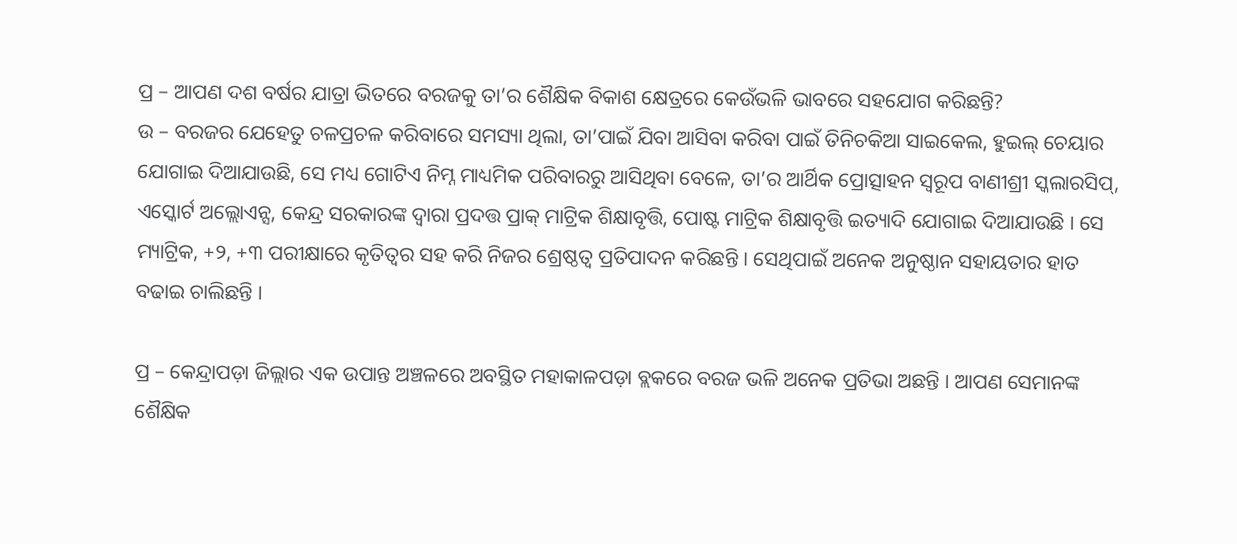ପ୍ର – ଆପଣ ଦଶ ବର୍ଷର ଯାତ୍ରା ଭିତରେ ବରଜକୁ ତା’ର ଶୈକ୍ଷିକ ବିକାଶ କ୍ଷେତ୍ରରେ କେଉଁଭଳି ଭାବରେ ସହଯୋଗ କରିଛନ୍ତି?
ଉ – ବରଜର ଯେହେତୁ ଚଳପ୍ରଚଳ କରିବାରେ ସମସ୍ୟା ଥିଲା, ତା’ପାଇଁ ଯିବା ଆସିବା କରିବା ପାଇଁ ତିନିଚକିଆ ସାଇକେଲ, ହୁଇଲ୍ ଚେୟାର ଯୋଗାଇ ଦିଆଯାଉଛି, ସେ ମଧ୍ୟ ଗୋଟିଏ ନିମ୍ନ ମାଧ୍ୟମିକ ପରିବାରରୁ ଆସିଥିବା ବେଳେ, ତା’ର ଆର୍ଥିକ ପ୍ରୋତ୍ସାହନ ସ୍ୱରୂପ ବାଣୀଶ୍ରୀ ସ୍କଲାରସିପ୍, ଏସ୍କୋର୍ଟ ଅଲ୍ଲୋଏନ୍ସ, କେନ୍ଦ୍ର ସରକାରଙ୍କ ଦ୍ୱାରା ପ୍ରଦତ୍ତ ପ୍ରାକ୍ ମାଟ୍ରିକ ଶିକ୍ଷାବୃତ୍ତି, ପୋଷ୍ଟ ମାଟ୍ରିକ ଶିକ୍ଷାବୃତ୍ତି ଇତ୍ୟାଦି ଯୋଗାଇ ଦିଆଯାଉଛି । ସେ ମ୍ୟାଟ୍ରିକ, +୨, +୩ ପରୀକ୍ଷାରେ କୃତିତ୍ୱର ସହ କରି ନିଜର ଶ୍ରେଷ୍ଠତ୍ୱ ପ୍ରତିପାଦନ କରିଛନ୍ତି । ସେଥିପାଇଁ ଅନେକ ଅନୁଷ୍ଠାନ ସହାୟତାର ହାତ ବଢାଇ ଚାଲିଛନ୍ତି ।

ପ୍ର – କେନ୍ଦ୍ରାପଡ଼ା ଜିଲ୍ଲାର ଏକ ଉପାନ୍ତ ଅଞ୍ଚଳରେ ଅବସ୍ଥିତ ମହାକାଳପଡ଼ା ବ୍ଲକରେ ବରଜ ଭଳି ଅନେକ ପ୍ରତିଭା ଅଛନ୍ତି । ଆପଣ ସେମାନଙ୍କ ଶୈକ୍ଷିକ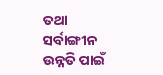ତଥା ସର୍ବାଙ୍ଗୀନ ଉନ୍ନତି ପାଇଁ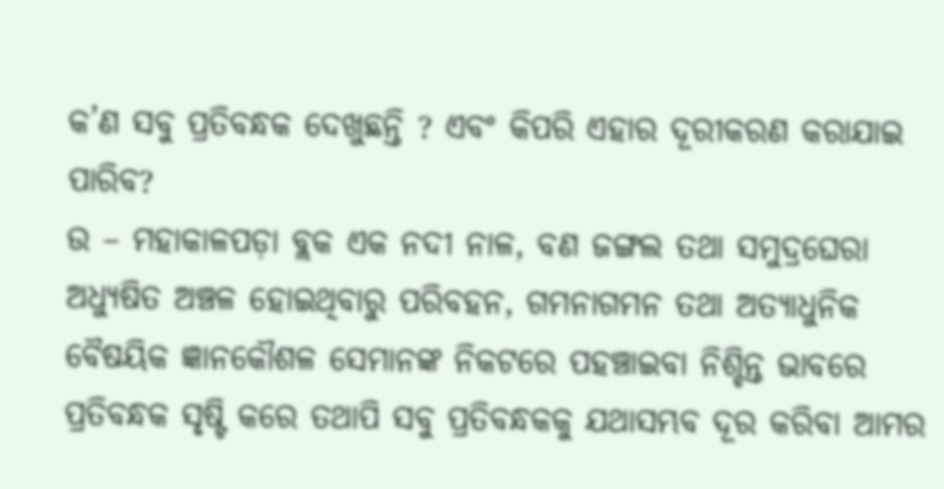କ’ଣ ସବୁ ପ୍ରତିବନ୍ଧକ ଦେଖୁଛନ୍ତି ? ଏବଂ କିପରି ଏହାର ଦୂରୀକରଣ କରାଯାଇ ପାରିବ?
ଉ – ମହାକାଳପଡ଼ା ବ୍ଲକ ଏକ ନଦୀ ନାଳ, ବଣ ଜଙ୍ଗଲ ତଥା ସମୁଦ୍ରଘେରା ଅଧ୍ୟୁଷିତ ଅଞ୍ଚଳ ହୋଇଥିବାରୁ ପରିବହନ, ଗମନାଗମନ ତଥା ଅତ୍ୟାଧୁନିକ ବୈଷୟିକ ଜ୍ଞାନକୌଶଳ ସେମାନଙ୍କ ନିକଟରେ ପହଞ୍ଚାଇବା ନିଶ୍ଚିନ୍ତ ଭାବରେ ପ୍ରତିବନ୍ଧକ ସୃଷ୍ଟି କରେ ତଥାପି ସବୁ ପ୍ରତିବନ୍ଧକକୁ ଯଥାସମ୍ଭବ ଦୂର କରିବା ଆମର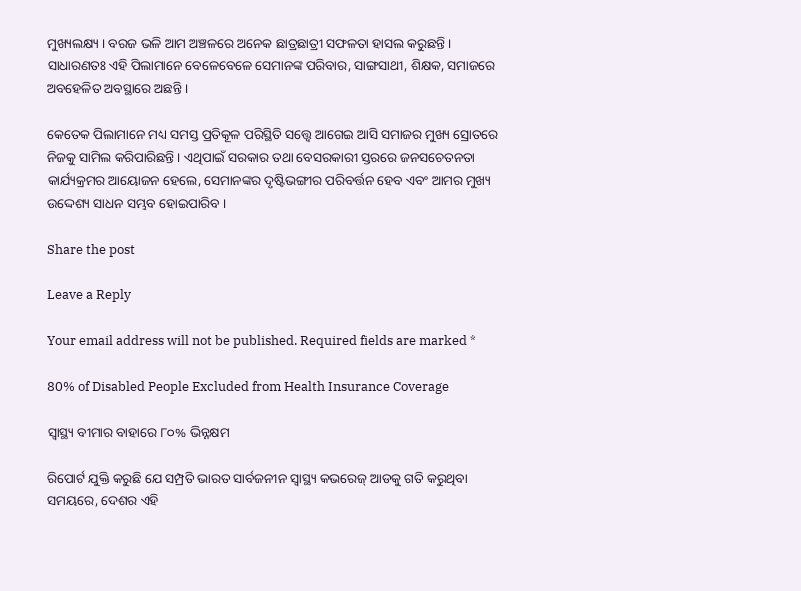ମୁଖ୍ୟଲକ୍ଷ୍ୟ । ବରଜ ଭଳି ଆମ ଅଞ୍ଚଳରେ ଅନେକ ଛାତ୍ରଛାତ୍ରୀ ସଫଳତା ହାସଲ କରୁଛନ୍ତି । ସାଧାରଣତଃ ଏହି ପିଲାମାନେ ବେଳେବେଳେ ସେମାନଙ୍କ ପରିବାର, ସାଙ୍ଗସାଥୀ, ଶିକ୍ଷକ, ସମାଜରେ ଅବହେଳିତ ଅବସ୍ଥାରେ ଅଛନ୍ତି ।

କେତେକ ପିଲାମାନେ ମଧ୍ୟ ସମସ୍ତ ପ୍ରତିକୂଳ ପରିସ୍ଥିତି ସତ୍ତ୍ୱେ ଆଗେଇ ଆସି ସମାଜର ମୁଖ୍ୟ ସ୍ରୋତରେ ନିଜକୁ ସାମିଲ କରିପାରିଛନ୍ତି । ଏଥିପାଇଁ ସରକାର ତଥା ବେସରକାରୀ ସ୍ତରରେ ଜନସଚେତନତା କାର୍ଯ୍ୟକ୍ରମର ଆୟୋଜନ ହେଲେ, ସେମାନଙ୍କର ଦୃଷ୍ଟିଭଙ୍ଗୀର ପରିବର୍ତ୍ତନ ହେବ ଏବଂ ଆମର ମୁଖ୍ୟ ଉଦ୍ଦେଶ୍ୟ ସାଧନ ସମ୍ଭବ ହୋଇପାରିବ ।

Share the post

Leave a Reply

Your email address will not be published. Required fields are marked *

80% of Disabled People Excluded from Health Insurance Coverage

ସ୍ୱାସ୍ଥ୍ୟ ବୀମାର ବାହାରେ ୮୦% ଭିନ୍ନକ୍ଷମ

ରିପୋର୍ଟ ଯୁକ୍ତି କରୁଛି ଯେ ସମ୍ପ୍ରତି ଭାରତ ସାର୍ବଜନୀନ ସ୍ୱାସ୍ଥ୍ୟ କଭରେଜ୍ ଆଡକୁ ଗତି କରୁଥିବା ସମୟରେ, ଦେଶର ଏହି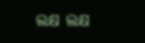ଲକ୍ଷ ଲକ୍ଷ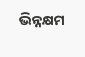ଭିନ୍ନକ୍ଷମ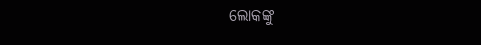ଲୋକଙ୍କୁ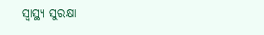ସ୍ୱାସ୍ଥ୍ୟ ସୁରକ୍ଷା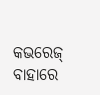କଭରେଜ୍ ବାହାରେ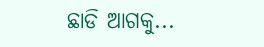ଛାଡି ଆଗକୁ...